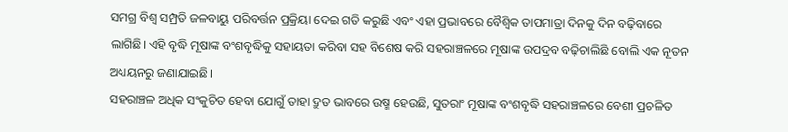ସମଗ୍ର ବିଶ୍ବ ସମ୍ପ୍ରତି ଜଳବାୟୁ ପରିବର୍ତ୍ତନ ପ୍ରକ୍ରିୟା ଦେଇ ଗତି କରୁଛି ଏବଂ ଏହା ପ୍ରଭାବରେ ବୈଶ୍ବିକ ତାପମାତ୍ରା ଦିନକୁ ଦିନ ବଢ଼ିବାରେ ଲାଗିଛି। ଏହି ବୃଦ୍ଧି ମୂଷାଙ୍କ ବଂଶବୃଦ୍ଧିକୁ ସହାୟତା କରିବା ସହ ବିଶେଷ କରି ସହରାଞ୍ଚଳରେ ମୂଷାଙ୍କ ଉପଦ୍ରବ ବଢ଼ିଚାଲିଛି ବୋଲି ଏକ ନୂତନ ଅଧ୍ୟୟନରୁ ଜଣାଯାଇଛି।
ସହରାଞ୍ଚଳ ଅଧିକ ସଂକୁଚିତ ହେବା ଯୋଗୁଁ ତାହା ଦ୍ରୁତ ଭାବରେ ଉଷ୍ମ ହେଉଛି, ସୁତରାଂ ମୂଷାଙ୍କ ବଂଶବୃଦ୍ଧି ସହରାଞ୍ଚଳରେ ବେଶୀ ପ୍ରଚଳିତ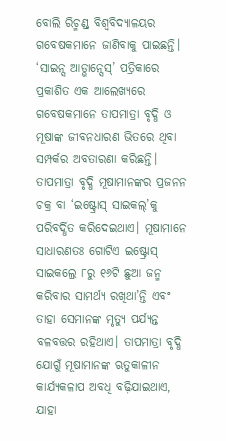ବୋଲି ରିଚ୍ମଣ୍ଡ୍ ବିଶ୍ବବିଦ୍ୟାଳୟର ଗବେଷକମାନେ ଜାଣିବାକୁ ପାଇଛନ୍ତି। ‘ସାଇନ୍ସ ଆଡ୍ଭାନ୍ସେସ୍’ ପତ୍ରିକାରେ ପ୍ରକାଶିତ ଏକ ଆଲେଖ୍ୟରେ ଗବେଷକମାନେ ତାପମାତ୍ରା ବୃଦ୍ଧି ଓ ମୂଷାଙ୍କ ଜୀବନଧାରଣ ଭିତରେ ଥିବା ସମ୍ପର୍କର ଅବତାରଣା କରିଛନ୍ତି। ତାପମାତ୍ରା ବୃଦ୍ଧି ମୂଷାମାନଙ୍କର ପ୍ରଜନନ ଚକ୍ର ବା ‘ଇଷ୍ଟ୍ରୋସ୍ ସାଇକଲ୍’କୁ ପରିବର୍ଦ୍ଧିତ କରିଦେଇଥାଏ। ମୂଷାମାନେ ସାଧାରଣତଃ ଗୋଟିଏ ଇଷ୍ଟ୍ରୋସ୍ ସାଇକଲ୍ରେ ୮ରୁ ୧୬ଟି ଛୁଆ ଜନ୍ମ କରିବାର ସାମର୍ଥ୍ୟ ରଖିଥା’ନ୍ତି ଏବଂ ତାହା ସେମାନଙ୍କ ମୃତ୍ୟୁ ପର୍ଯ୍ୟନ୍ତ ବଳବତ୍ତର ରହିଥାଏ। ତାପମାତ୍ରା ବୃଦ୍ଧି ଯୋଗୁଁ ମୂଷାମାନଙ୍କ ଋତୁକାଳୀନ କାର୍ଯ୍ୟକଳାପ ଅବଧି ବଢ଼ିଯାଇଥାଏ, ଯାହା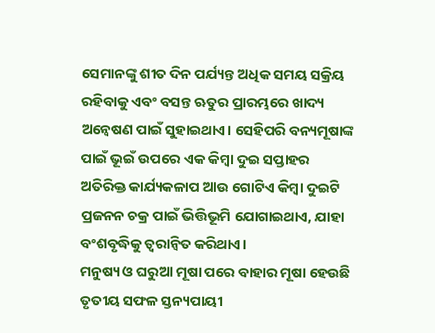ସେମାନଙ୍କୁ ଶୀତ ଦିନ ପର୍ଯ୍ୟନ୍ତ ଅଧିକ ସମୟ ସକ୍ରିୟ ରହିବାକୁ ଏବଂ ବସନ୍ତ ଋତୁର ପ୍ରାରମ୍ଭରେ ଖାଦ୍ୟ ଅନ୍ବେଷଣ ପାଇଁ ସୁହାଇଥାଏ। ସେହିପରି ବନ୍ୟମୂଷାଙ୍କ ପାଇଁ ଭୂଇଁ ଉପରେ ଏକ କିମ୍ବା ଦୁଇ ସପ୍ତାହର ଅତିରିକ୍ତ କାର୍ଯ୍ୟକଳାପ ଆଉ ଗୋଟିଏ କିମ୍ବା ଦୁଇଟି ପ୍ରଜନନ ଚକ୍ର ପାଇଁ ଭିତ୍ତିଭୂମି ଯୋଗାଇଥାଏ, ଯାହା ବଂଶବୃଦ୍ଧିକୁ ତ୍ବରାନ୍ବିତ କରିଥାଏ।
ମନୁଷ୍ୟ ଓ ଘରୁଆ ମୂଷା ପରେ ବାହାର ମୂଷା ହେଉଛି ତୃତୀୟ ସଫଳ ସ୍ତନ୍ୟପାୟୀ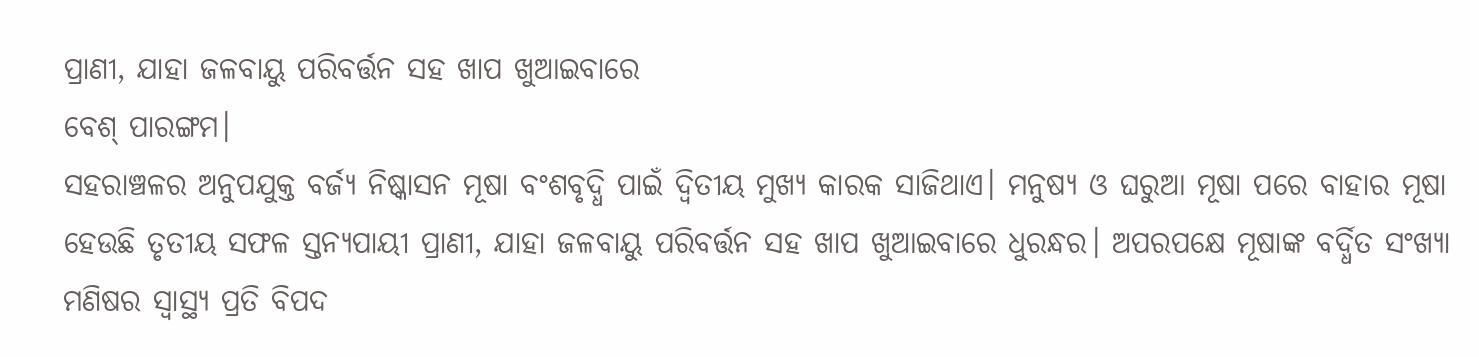ପ୍ରାଣୀ, ଯାହା ଜଳବାୟୁ ପରିବର୍ତ୍ତନ ସହ ଖାପ ଖୁଆଇବାରେ
ବେଶ୍ ପାରଙ୍ଗମ।
ସହରାଞ୍ଚଳର ଅନୁପଯୁକ୍ତ ବର୍ଜ୍ୟ ନିଷ୍କାସନ ମୂଷା ବଂଶବୃଦ୍ଧି ପାଇଁ ଦ୍ବିତୀୟ ମୁଖ୍ୟ କାରକ ସାଜିଥାଏ। ମନୁଷ୍ୟ ଓ ଘରୁଆ ମୂଷା ପରେ ବାହାର ମୂଷା ହେଉଛି ତୃତୀୟ ସଫଳ ସ୍ତନ୍ୟପାୟୀ ପ୍ରାଣୀ, ଯାହା ଜଳବାୟୁ ପରିବର୍ତ୍ତନ ସହ ଖାପ ଖୁଆଇବାରେ ଧୁରନ୍ଧର। ଅପରପକ୍ଷେ ମୂଷାଙ୍କ ବର୍ଦ୍ଧିତ ସଂଖ୍ୟା ମଣିଷର ସ୍ବାସ୍ଥ୍ୟ ପ୍ରତି ବିପଦ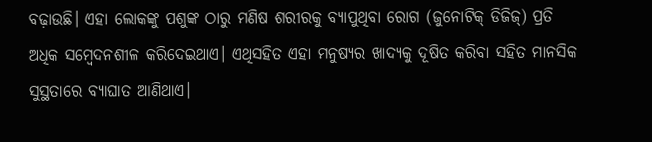ବଢ଼ାଉଛି। ଏହା ଲୋକଙ୍କୁ ପଶୁଙ୍କ ଠାରୁ ମଣିଷ ଶରୀରକୁ ବ୍ୟାପୁଥିବା ରୋଗ (ଜୁନୋଟିକ୍ ଡିଜିଜ୍) ପ୍ରତି ଅଧିକ ସମ୍ବେଦନଶୀଳ କରିଦେଇଥାଏ। ଏଥିସହିତ ଏହା ମନୁଷ୍ୟର ଖାଦ୍ୟକୁ ଦୂଷିତ କରିବା ସହିତ ମାନସିକ ସୁସ୍ଥତାରେ ବ୍ୟାଘାତ ଆଣିଥାଏ।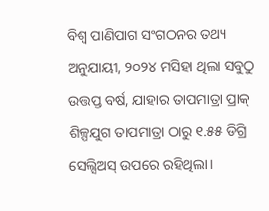ବିଶ୍ବ ପାଣିପାଗ ସଂଗଠନର ତଥ୍ୟ ଅନୁଯାୟୀ, ୨୦୨୪ ମସିହା ଥିଲା ସବୁଠୁ ଉତ୍ତପ୍ତ ବର୍ଷ, ଯାହାର ତାପମାତ୍ରା ପ୍ରାକ୍ ଶିଳ୍ପଯୁଗ ତାପମାତ୍ରା ଠାରୁ ୧.୫୫ ଡିଗ୍ରି ସେଲ୍ସିଅସ୍ ଉପରେ ରହିଥିଲା।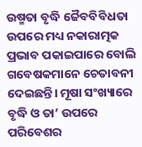ଉଷ୍ମତା ବୃଦ୍ଧି ଜୈବବିବିଧତା ଉପରେ ମଧ୍ୟ ନକାରାତ୍ମକ ପ୍ରଭାବ ପକାଇପାରେ ବୋଲି ଗବେଷକମାନେ ଚେତାବନୀ ଦେଇଛନ୍ତି। ମୂଷା ସଂଖ୍ୟାରେ ବୃଦ୍ଧି ଓ ତା’ ଉପରେ ପରିବେଶର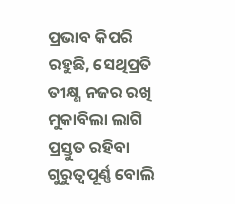ପ୍ରଭାବ କିପରି ରହୁଛି, ସେଥିପ୍ରତି ତୀକ୍ଷ୍ଣ ନଜର ରଖି ମୁକାବିଲା ଲାଗି ପ୍ରସ୍ତୁତ ରହିବା ଗୁରୁତ୍ବପୂର୍ଣ୍ଣ ବୋଲି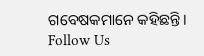ଗବେଷକମାନେ କହିଛନ୍ତି।
Follow Us